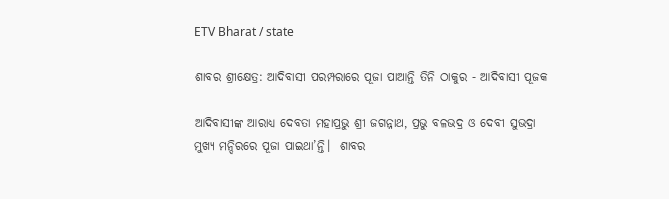ETV Bharat / state

ଶାବର ଶ୍ରୀକ୍ଷେତ୍ର: ଆଦିବାସୀ ପରମ୍ପରାରେ ପୂଜା ପାଆନ୍ତି ତିନି ଠାକୁର - ଆଦିବାସୀ ପୂଜକ

ଆଦିବାସୀଙ୍କ ଆରାଧ୍ୟ ଦେବତା ମହାପ୍ରଭୁ ଶ୍ରୀ ଜଗନ୍ନାଥ, ପ୍ରଭୁ ବଳଭଦ୍ର ଓ ଦେବୀ ସୁଭଦ୍ରା ମୁଖ୍ୟ ମନ୍ଦିରରେ ପୂଜା ପାଇଥା’ନ୍ତି।  ଶାବର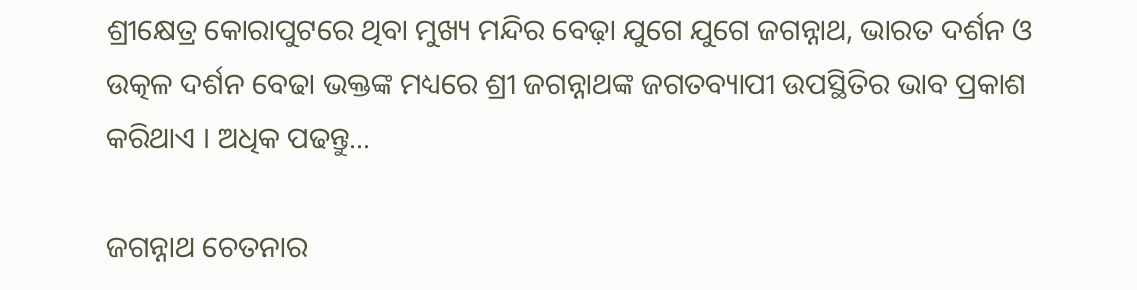ଶ୍ରୀକ୍ଷେତ୍ର କୋରାପୁଟରେ ଥିବା ମୁଖ୍ୟ ମନ୍ଦିର ବେଢ଼ା ଯୁଗେ ଯୁଗେ ଜଗନ୍ନାଥ, ଭାରତ ଦର୍ଶନ ଓ ଉତ୍କଳ ଦର୍ଶନ ବେଢା ଭକ୍ତଙ୍କ ମଧ୍ୟରେ ଶ୍ରୀ ଜଗନ୍ନାଥଙ୍କ ଜଗତବ୍ୟାପୀ ଉପସ୍ଥିତିର ଭାବ ପ୍ରକାଶ କରିଥାଏ । ଅଧିକ ପଢନ୍ତୁ...

ଜଗନ୍ନାଥ ଚେତନାର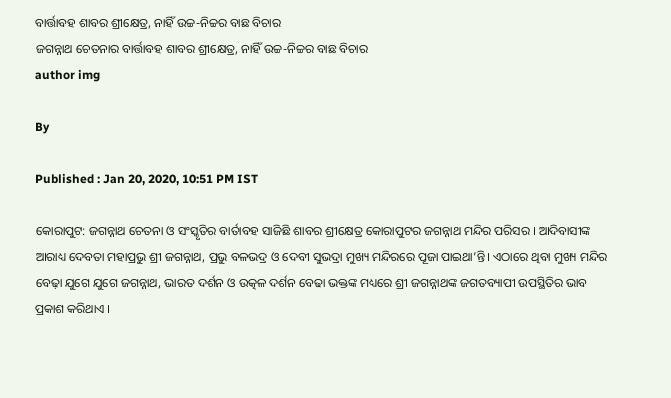ବାର୍ତ୍ତାବହ ଶାବର ଶ୍ରୀକ୍ଷେତ୍ର, ନାହିଁ ଉଚ୍ଚ-ନିଚ୍ଚର ବାଛ ବିଚାର
ଜଗନ୍ନାଥ ଚେତନାର ବାର୍ତ୍ତାବହ ଶାବର ଶ୍ରୀକ୍ଷେତ୍ର, ନାହିଁ ଉଚ୍ଚ-ନିଚ୍ଚର ବାଛ ବିଚାର
author img

By

Published : Jan 20, 2020, 10:51 PM IST

କୋରାପୁଟ: ଜଗନ୍ନାଥ ଚେତନା ଓ ସଂସ୍କୃତିର ବାର୍ତାବହ ସାଜିଛି ଶାବର ଶ୍ରୀକ୍ଷେତ୍ର କୋରାପୁଟର ଜଗନ୍ନାଥ ମନ୍ଦିର ପରିସର । ଆଦିବାସୀଙ୍କ ଆରାଧ୍ୟ ଦେବତା ମହାପ୍ରଭୁ ଶ୍ରୀ ଜଗନ୍ନାଥ, ପ୍ରଭୁ ବଳଭଦ୍ର ଓ ଦେବୀ ସୁଭଦ୍ରା ମୁଖ୍ୟ ମନ୍ଦିରରେ ପୂଜା ପାଇଥା’ନ୍ତି। ଏଠାରେ ଥିବା ମୁଖ୍ୟ ମନ୍ଦିର ବେଢ଼ା ଯୁଗେ ଯୁଗେ ଜଗନ୍ନାଥ, ଭାରତ ଦର୍ଶନ ଓ ଉତ୍କଳ ଦର୍ଶନ ବେଢା ଭକ୍ତଙ୍କ ମଧ୍ୟରେ ଶ୍ରୀ ଜଗନ୍ନାଥଙ୍କ ଜଗତବ୍ୟାପୀ ଉପସ୍ଥିତିର ଭାବ ପ୍ରକାଶ କରିଥାଏ ।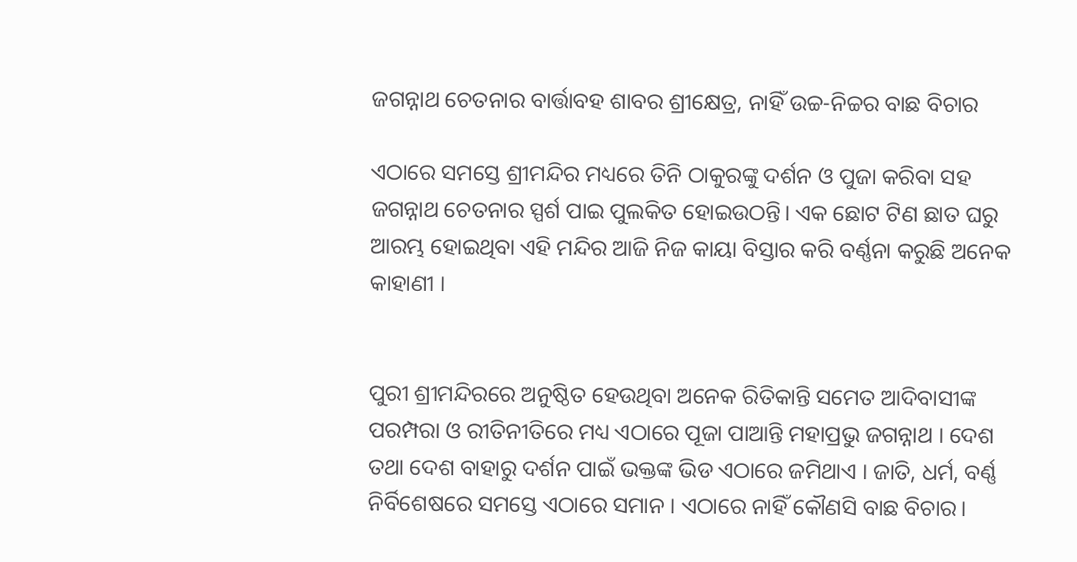ଜଗନ୍ନାଥ ଚେତନାର ବାର୍ତ୍ତାବହ ଶାବର ଶ୍ରୀକ୍ଷେତ୍ର, ନାହିଁ ଉଚ୍ଚ-ନିଚ୍ଚର ବାଛ ବିଚାର

ଏଠାରେ ସମସ୍ତେ ଶ୍ରୀମନ୍ଦିର ମଧ୍ୟରେ ତିନି ଠାକୁରଙ୍କୁ ଦର୍ଶନ ଓ ପୁଜା କରିବା ସହ ଜଗନ୍ନାଥ ଚେତନାର ସ୍ପର୍ଶ ପାଇ ପୁଲକିତ ହୋଇଉଠନ୍ତି। ଏକ ଛୋଟ ଟିଣ ଛାତ ଘରୁ ଆରମ୍ଭ ହୋଇଥିବା ଏହି ମନ୍ଦିର ଆଜି ନିଜ କାୟା ବିସ୍ତାର କରି ବର୍ଣ୍ଣନା କରୁଛି ଅନେକ କାହାଣୀ ।


ପୁରୀ ଶ୍ରୀମନ୍ଦିରରେ ଅନୁଷ୍ଠିତ ହେଉଥିବା ଅନେକ ରିତିକାନ୍ତି ସମେତ ଆଦିବାସୀଙ୍କ ପରମ୍ପରା ଓ ରୀତିନୀତିରେ ମଧ୍ୟ ଏଠାରେ ପୂଜା ପାଆନ୍ତି ମହାପ୍ରଭୁ ଜଗନ୍ନାଥ । ଦେଶ ତଥା ଦେଶ ବାହାରୁ ଦର୍ଶନ ପାଇଁ ଭକ୍ତଙ୍କ ଭିଡ ଏଠାରେ ଜମିଥାଏ । ଜାତି, ଧର୍ମ, ବର୍ଣ୍ଣ ନିର୍ବିଶେଷରେ ସମସ୍ତେ ଏଠାରେ ସମାନ । ଏଠାରେ ନାହିଁ କୌଣସି ବାଛ ବିଚାର।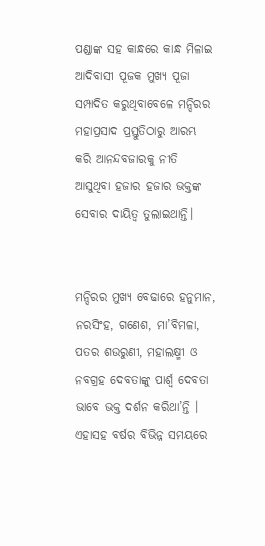ପଣ୍ଡାଙ୍କ ସହ କାନ୍ଧରେ କାନ୍ଧ ମିଳାଇ ଆଦିବାସୀ ପୂଜକ ମୁଖ୍ୟ ପୂଜା ସମ୍ପାଦିତ କରୁଥିବାବେଳେ ମନ୍ଦିରର ମହାପ୍ରସାଦ ପ୍ରସ୍ତୁତିଠାରୁ ଆରମ୍ଭ କରି ଆନନ୍ଦବଜାରକୁ ନୀତି ଆସୁଥିବା ହଜାର ହଜାର ଭକ୍ତଙ୍କ ସେବାର ଦାୟିତ୍ୱ ତୁଲାଇଥାନ୍ତି।


ମନ୍ଦିରର ମୁଖ୍ୟ ବେଢାରେ ହନୁମାନ, ନରସିଂହ, ଗଣେଶ, ମା’ବିମଳା, ପତର ଶଉରୁଣୀ, ମହାଲକ୍ଷ୍ମୀ ଓ ନବଗ୍ରହ ଦେବତାଙ୍କୁ ପାର୍ଶ୍ଵ ଦେବତା ଭାବେ ଭକ୍ତ ଦର୍ଶନ କରିଥା’ନ୍ତି । ଏହାସହ ବର୍ଷର ବିଭିନ୍ନ ସମୟରେ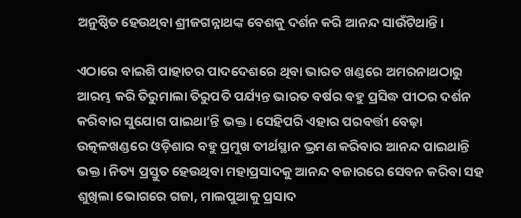ଅନୁଷ୍ଠିତ ହେଉଥିବା ଶ୍ରୀଜଗନ୍ନାଥଙ୍କ ବେଶକୁ ଦର୍ଶନ କରି ଆନନ୍ଦ ସାଉଁଟିଥାନ୍ତି।

ଏଠାରେ ବାଇଶି ପାହାଚର ପାଦଦେଶରେ ଥିବା ଭାରତ ଖଣ୍ଡରେ ଅମରନାଥଠାରୁ ଆରମ୍ଭ କରି ତିରୁମାଲା ତିରୁପତି ପର୍ଯ୍ୟନ୍ତ ଭାରତ ବର୍ଷର ବହୁ ପ୍ରସିଦ୍ଧ ପୀଠର ଦର୍ଶନ କରିବାର ସୁଯୋଗ ପାଇଥା’ନ୍ତି ଭକ୍ତ । ସେହିପରି ଏହାର ପରବର୍ତ୍ତୀ ବେଢ଼ା ଉତ୍କଳଖଣ୍ଡରେ ଓଡ଼ିଶାର ବହୁ ପ୍ରମୁଖ ତୀର୍ଥସ୍ଥାନ ଭ୍ରମଣ କରିବାର ଆନନ୍ଦ ପାଇଥାନ୍ତି ଭକ୍ତ। ନିତ୍ୟ ପ୍ରସ୍ତୁତ ହେଉଥିବା ମହାପ୍ରସାଦକୁ ଆନନ୍ଦ ବଜାରରେ ସେବନ କରିବା ସହ ଶୁଖିଲା ଭୋଗରେ ଗଜା, ମାଲପୁଆକୁ ପ୍ରସାଦ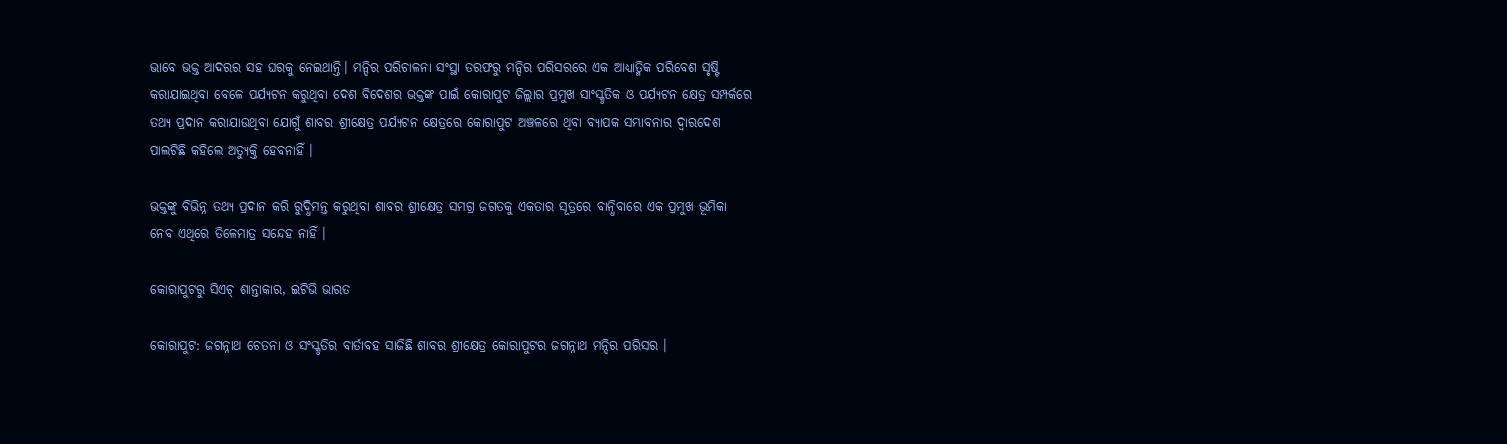ଭାବେ ଭକ୍ତ ଆଦରର ସହ ଘରକୁ ନେଇଥାନ୍ତି। ମନ୍ଦିର ପରିଚାଳନା ସଂସ୍ଥା ତରଫରୁ ମନ୍ଦିର ପରିସରରେ ଏକ ଆଧ୍ୟାତ୍ମିକ ପରିବେଶ ସୃଷ୍ଟି କରାଯାଇଥିବା ବେଳେ ପର୍ଯ୍ୟଟନ କରୁଥିବା ଦେଶ ବିଦେଶର ଭକ୍ତଙ୍କ ପାଇଁ କୋରାପୁଟ ଜିଲ୍ଲାର ପ୍ରମୁଖ ସାଂସ୍କୃତିକ ଓ ପର୍ଯ୍ୟଟନ କ୍ଷେତ୍ର ସମ୍ପର୍କରେ ତଥ୍ୟ ପ୍ରଦାନ କରାଯାଉଥିବା ଯୋଗୁଁ ଶାବର ଶ୍ରୀକ୍ଷେତ୍ର ପର୍ଯ୍ୟଟନ କ୍ଷେତ୍ରରେ କୋରାପୁଟ ଅଞ୍ଚଳରେ ଥିବା ବ୍ୟାପକ ସମ୍ଭାବନାର ଦ୍ୱାରଦେଶ ପାଲଟିଛି କହିଲେ ଅତ୍ୟୁକ୍ତି ହେବନାହିଁ ।

ଭକ୍ତଙ୍କୁ ବିଭିନ୍ନ ତଥ୍ୟ ପ୍ରଦାନ କରି ରୁଦ୍ଧିମନ୍ତ କରୁଥିବା ଶାବର ଶ୍ରୀକ୍ଷେତ୍ର ସମଗ୍ର ଜଗତକୁ ଏକତାର ସୂତ୍ରରେ ବାନ୍ଧିବାରେ ଏକ ପ୍ରମୁଖ ଭୂମିକା ନେବ ଏଥିରେ ତିଳେମାତ୍ର ସନ୍ଦେହ ନାହିଁ ।

କୋରାପୁଟରୁ ସିଏଚ୍ ଶାନ୍ତାକାର, ଇଟିଭି ଭାରତ

କୋରାପୁଟ: ଜଗନ୍ନାଥ ଚେତନା ଓ ସଂସ୍କୃତିର ବାର୍ତାବହ ସାଜିଛି ଶାବର ଶ୍ରୀକ୍ଷେତ୍ର କୋରାପୁଟର ଜଗନ୍ନାଥ ମନ୍ଦିର ପରିସର ।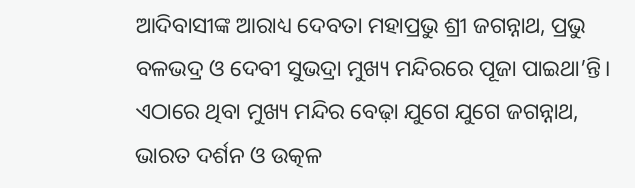ଆଦିବାସୀଙ୍କ ଆରାଧ୍ୟ ଦେବତା ମହାପ୍ରଭୁ ଶ୍ରୀ ଜଗନ୍ନାଥ, ପ୍ରଭୁ ବଳଭଦ୍ର ଓ ଦେବୀ ସୁଭଦ୍ରା ମୁଖ୍ୟ ମନ୍ଦିରରେ ପୂଜା ପାଇଥା’ନ୍ତି। ଏଠାରେ ଥିବା ମୁଖ୍ୟ ମନ୍ଦିର ବେଢ଼ା ଯୁଗେ ଯୁଗେ ଜଗନ୍ନାଥ, ଭାରତ ଦର୍ଶନ ଓ ଉତ୍କଳ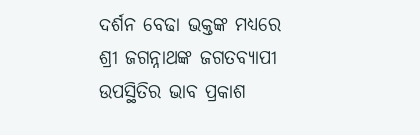ଦର୍ଶନ ବେଢା ଭକ୍ତଙ୍କ ମଧ୍ୟରେ ଶ୍ରୀ ଜଗନ୍ନାଥଙ୍କ ଜଗତବ୍ୟାପୀ ଉପସ୍ଥିତିର ଭାବ ପ୍ରକାଶ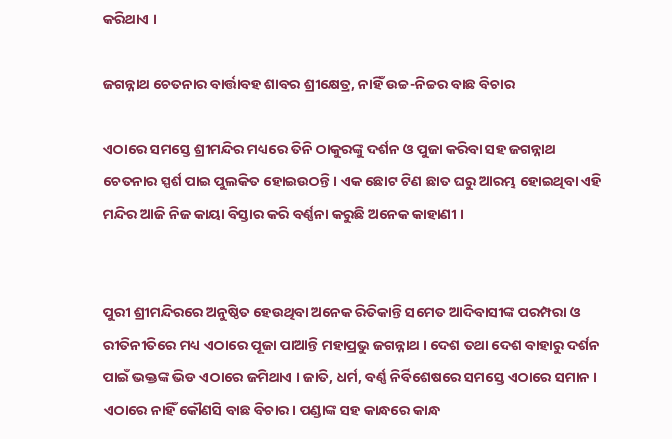କରିଥାଏ ।

ଜଗନ୍ନାଥ ଚେତନାର ବାର୍ତ୍ତାବହ ଶାବର ଶ୍ରୀକ୍ଷେତ୍ର, ନାହିଁ ଉଚ୍ଚ-ନିଚ୍ଚର ବାଛ ବିଚାର

ଏଠାରେ ସମସ୍ତେ ଶ୍ରୀମନ୍ଦିର ମଧ୍ୟରେ ତିନି ଠାକୁରଙ୍କୁ ଦର୍ଶନ ଓ ପୁଜା କରିବା ସହ ଜଗନ୍ନାଥ ଚେତନାର ସ୍ପର୍ଶ ପାଇ ପୁଲକିତ ହୋଇଉଠନ୍ତି। ଏକ ଛୋଟ ଟିଣ ଛାତ ଘରୁ ଆରମ୍ଭ ହୋଇଥିବା ଏହି ମନ୍ଦିର ଆଜି ନିଜ କାୟା ବିସ୍ତାର କରି ବର୍ଣ୍ଣନା କରୁଛି ଅନେକ କାହାଣୀ ।


ପୁରୀ ଶ୍ରୀମନ୍ଦିରରେ ଅନୁଷ୍ଠିତ ହେଉଥିବା ଅନେକ ରିତିକାନ୍ତି ସମେତ ଆଦିବାସୀଙ୍କ ପରମ୍ପରା ଓ ରୀତିନୀତିରେ ମଧ୍ୟ ଏଠାରେ ପୂଜା ପାଆନ୍ତି ମହାପ୍ରଭୁ ଜଗନ୍ନାଥ । ଦେଶ ତଥା ଦେଶ ବାହାରୁ ଦର୍ଶନ ପାଇଁ ଭକ୍ତଙ୍କ ଭିଡ ଏଠାରେ ଜମିଥାଏ । ଜାତି, ଧର୍ମ, ବର୍ଣ୍ଣ ନିର୍ବିଶେଷରେ ସମସ୍ତେ ଏଠାରେ ସମାନ । ଏଠାରେ ନାହିଁ କୌଣସି ବାଛ ବିଚାର। ପଣ୍ଡାଙ୍କ ସହ କାନ୍ଧରେ କାନ୍ଧ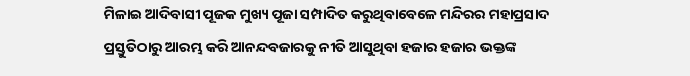ମିଳାଇ ଆଦିବାସୀ ପୂଜକ ମୁଖ୍ୟ ପୂଜା ସମ୍ପାଦିତ କରୁଥିବାବେଳେ ମନ୍ଦିରର ମହାପ୍ରସାଦ ପ୍ରସ୍ତୁତିଠାରୁ ଆରମ୍ଭ କରି ଆନନ୍ଦବଜାରକୁ ନୀତି ଆସୁଥିବା ହଜାର ହଜାର ଭକ୍ତଙ୍କ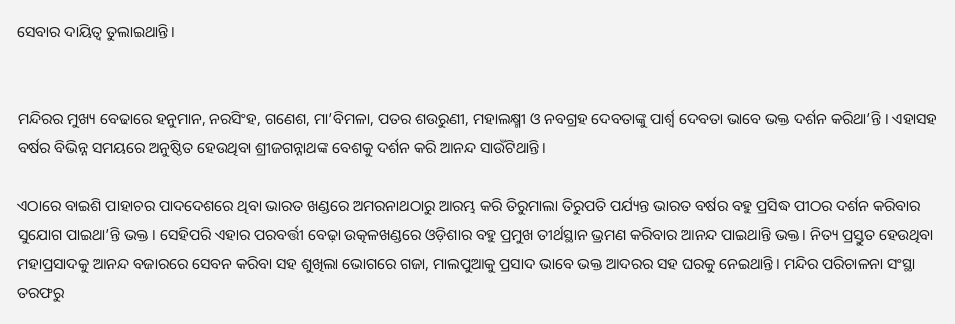ସେବାର ଦାୟିତ୍ୱ ତୁଲାଇଥାନ୍ତି।


ମନ୍ଦିରର ମୁଖ୍ୟ ବେଢାରେ ହନୁମାନ, ନରସିଂହ, ଗଣେଶ, ମା’ବିମଳା, ପତର ଶଉରୁଣୀ, ମହାଲକ୍ଷ୍ମୀ ଓ ନବଗ୍ରହ ଦେବତାଙ୍କୁ ପାର୍ଶ୍ଵ ଦେବତା ଭାବେ ଭକ୍ତ ଦର୍ଶନ କରିଥା’ନ୍ତି । ଏହାସହ ବର୍ଷର ବିଭିନ୍ନ ସମୟରେ ଅନୁଷ୍ଠିତ ହେଉଥିବା ଶ୍ରୀଜଗନ୍ନାଥଙ୍କ ବେଶକୁ ଦର୍ଶନ କରି ଆନନ୍ଦ ସାଉଁଟିଥାନ୍ତି।

ଏଠାରେ ବାଇଶି ପାହାଚର ପାଦଦେଶରେ ଥିବା ଭାରତ ଖଣ୍ଡରେ ଅମରନାଥଠାରୁ ଆରମ୍ଭ କରି ତିରୁମାଲା ତିରୁପତି ପର୍ଯ୍ୟନ୍ତ ଭାରତ ବର୍ଷର ବହୁ ପ୍ରସିଦ୍ଧ ପୀଠର ଦର୍ଶନ କରିବାର ସୁଯୋଗ ପାଇଥା’ନ୍ତି ଭକ୍ତ । ସେହିପରି ଏହାର ପରବର୍ତ୍ତୀ ବେଢ଼ା ଉତ୍କଳଖଣ୍ଡରେ ଓଡ଼ିଶାର ବହୁ ପ୍ରମୁଖ ତୀର୍ଥସ୍ଥାନ ଭ୍ରମଣ କରିବାର ଆନନ୍ଦ ପାଇଥାନ୍ତି ଭକ୍ତ। ନିତ୍ୟ ପ୍ରସ୍ତୁତ ହେଉଥିବା ମହାପ୍ରସାଦକୁ ଆନନ୍ଦ ବଜାରରେ ସେବନ କରିବା ସହ ଶୁଖିଲା ଭୋଗରେ ଗଜା, ମାଲପୁଆକୁ ପ୍ରସାଦ ଭାବେ ଭକ୍ତ ଆଦରର ସହ ଘରକୁ ନେଇଥାନ୍ତି। ମନ୍ଦିର ପରିଚାଳନା ସଂସ୍ଥା ତରଫରୁ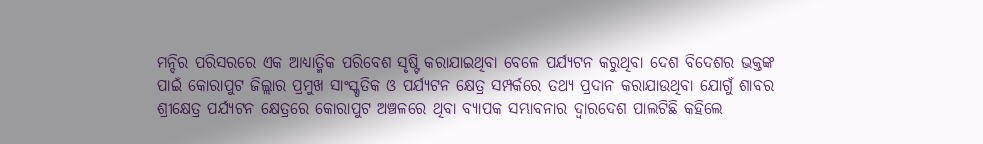ମନ୍ଦିର ପରିସରରେ ଏକ ଆଧ୍ୟାତ୍ମିକ ପରିବେଶ ସୃଷ୍ଟି କରାଯାଇଥିବା ବେଳେ ପର୍ଯ୍ୟଟନ କରୁଥିବା ଦେଶ ବିଦେଶର ଭକ୍ତଙ୍କ ପାଇଁ କୋରାପୁଟ ଜିଲ୍ଲାର ପ୍ରମୁଖ ସାଂସ୍କୃତିକ ଓ ପର୍ଯ୍ୟଟନ କ୍ଷେତ୍ର ସମ୍ପର୍କରେ ତଥ୍ୟ ପ୍ରଦାନ କରାଯାଉଥିବା ଯୋଗୁଁ ଶାବର ଶ୍ରୀକ୍ଷେତ୍ର ପର୍ଯ୍ୟଟନ କ୍ଷେତ୍ରରେ କୋରାପୁଟ ଅଞ୍ଚଳରେ ଥିବା ବ୍ୟାପକ ସମ୍ଭାବନାର ଦ୍ୱାରଦେଶ ପାଲଟିଛି କହିଲେ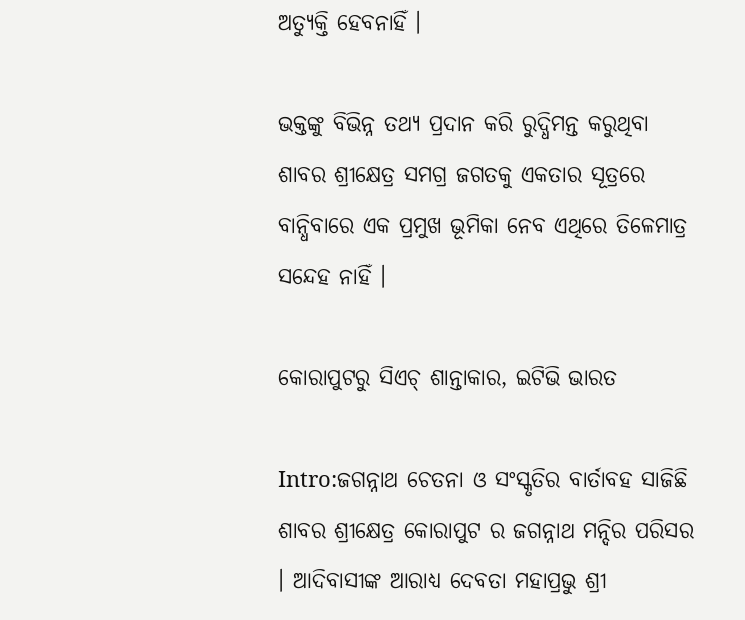ଅତ୍ୟୁକ୍ତି ହେବନାହିଁ ।

ଭକ୍ତଙ୍କୁ ବିଭିନ୍ନ ତଥ୍ୟ ପ୍ରଦାନ କରି ରୁଦ୍ଧିମନ୍ତ କରୁଥିବା ଶାବର ଶ୍ରୀକ୍ଷେତ୍ର ସମଗ୍ର ଜଗତକୁ ଏକତାର ସୂତ୍ରରେ ବାନ୍ଧିବାରେ ଏକ ପ୍ରମୁଖ ଭୂମିକା ନେବ ଏଥିରେ ତିଳେମାତ୍ର ସନ୍ଦେହ ନାହିଁ ।

କୋରାପୁଟରୁ ସିଏଚ୍ ଶାନ୍ତାକାର, ଇଟିଭି ଭାରତ

Intro:ଜଗନ୍ନାଥ ଚେତନା ଓ ସଂସ୍କୃତିର ବାର୍ତାବହ ସାଜିଛି ଶାବର ଶ୍ରୀକ୍ଷେତ୍ର କୋରାପୁଟ ର ଜଗନ୍ନାଥ ମନ୍ଦିର ପରିସର । ଆଦିବାସୀଙ୍କ ଆରାଧ୍ୟ ଦେବତା ମହାପ୍ରଭୁ ଶ୍ରୀ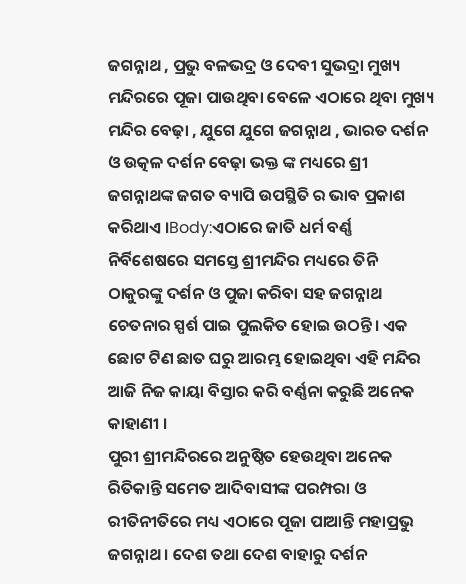ଜଗନ୍ନାଥ , ପ୍ରଭୁ ବଳଭଦ୍ର ଓ ଦେବୀ ସୁଭଦ୍ରା ମୁଖ୍ୟ ମନ୍ଦିରରେ ପୂଜା ପାଉଥିବା ବେଳେ ଏଠାରେ ଥିବା ମୁଖ୍ୟ ମନ୍ଦିର ବେଢ଼ା , ଯୁଗେ ଯୁଗେ ଜଗନ୍ନାଥ , ଭାରତ ଦର୍ଶନ ଓ ଉତ୍କଳ ଦର୍ଶନ ବେଢ଼ା ଭକ୍ତ ଙ୍କ ମଧ୍ୟରେ ଶ୍ରୀ ଜଗନ୍ନାଥଙ୍କ ଜଗତ ବ୍ୟାପି ଉପସ୍ଥିତି ର ଭାବ ପ୍ରକାଶ କରିଥାଏ ।Body:ଏଠାରେ ଜାତି ଧର୍ମ ବର୍ଣ୍ଣ ନିର୍ବିଶେଷରେ ସମସ୍ତେ ଶ୍ରୀମନ୍ଦିର ମଧ୍ୟରେ ତିନି ଠାକୁରଙ୍କୁ ଦର୍ଶନ ଓ ପୁଜା କରିବା ସହ ଜଗନ୍ନାଥ ଚେତନାର ସ୍ପର୍ଶ ପାଇ ପୁଲକିତ ହୋଇ ଉଠନ୍ତି। ଏକ ଛୋଟ ଟିଣ ଛାତ ଘରୁ ଆରମ୍ଭ ହୋଇଥିବା ଏହି ମନ୍ଦିର ଆଜି ନିଜ କାୟା ବିସ୍ତାର କରି ବର୍ଣ୍ଣନା କରୁଛି ଅନେକ କାହାଣୀ ।
ପୁରୀ ଶ୍ରୀମନ୍ଦିରରେ ଅନୁଷ୍ଠିତ ହେଉଥିବା ଅନେକ ରିତିକାନ୍ତି ସମେତ ଆଦିବାସୀଙ୍କ ପରମ୍ପରା ଓ ରୀତିନୀତିରେ ମଧ୍ୟ ଏଠାରେ ପୂଜା ପାଆନ୍ତି ମହାପ୍ରଭୁ ଜଗନ୍ନାଥ । ଦେଶ ତଥା ଦେଶ ବାହାରୁ ଦର୍ଶନ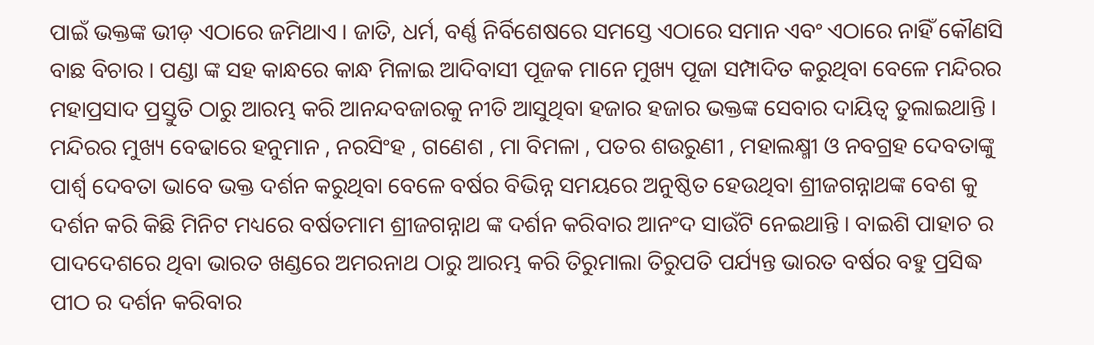ପାଇଁ ଭକ୍ତଙ୍କ ଭୀଡ଼ ଏଠାରେ ଜମିଥାଏ । ଜାତି, ଧର୍ମ, ବର୍ଣ୍ଣ ନିର୍ବିଶେଷରେ ସମସ୍ତେ ଏଠାରେ ସମାନ ଏବଂ ଏଠାରେ ନାହିଁ କୌଣସି ବାଛ ବିଚାର । ପଣ୍ଡା ଙ୍କ ସହ କାନ୍ଧରେ କାନ୍ଧ ମିଳାଇ ଆଦିବାସୀ ପୂଜକ ମାନେ ମୁଖ୍ୟ ପୂଜା ସମ୍ପାଦିତ କରୁଥିବା ବେଳେ ମନ୍ଦିରର ମହାପ୍ରସାଦ ପ୍ରସ୍ତୁତି ଠାରୁ ଆରମ୍ଭ କରି ଆନନ୍ଦବଜାରକୁ ନୀତି ଆସୁଥିବା ହଜାର ହଜାର ଭକ୍ତଙ୍କ ସେବାର ଦାୟିତ୍ୱ ତୁଲାଇଥାନ୍ତି ।
ମନ୍ଦିରର ମୁଖ୍ୟ ବେଢାରେ ହନୁମାନ , ନରସିଂହ , ଗଣେଶ , ମା ବିମଳା , ପତର ଶଉରୁଣୀ , ମହାଲକ୍ଷ୍ମୀ ଓ ନବଗ୍ରହ ଦେବତାଙ୍କୁ ପାର୍ଶ୍ଵ ଦେବତା ଭାବେ ଭକ୍ତ ଦର୍ଶନ କରୁଥିବା ବେଳେ ବର୍ଷର ବିଭିନ୍ନ ସମୟରେ ଅନୁଷ୍ଠିତ ହେଉଥିବା ଶ୍ରୀଜଗନ୍ନାଥଙ୍କ ବେଶ କୁ ଦର୍ଶନ କରି କିଛି ମିନିଟ ମଧ୍ୟରେ ବର୍ଷତମାମ ଶ୍ରୀଜଗନ୍ନାଥ ଙ୍କ ଦର୍ଶନ କରିବାର ଆନଂଦ ସାଉଁଟି ନେଇଥାନ୍ତି । ବାଇଶି ପାହାଚ ର ପାଦଦେଶରେ ଥିବା ଭାରତ ଖଣ୍ଡରେ ଅମରନାଥ ଠାରୁ ଆରମ୍ଭ କରି ତିରୁମାଲା ତିରୁପତି ପର୍ଯ୍ୟନ୍ତ ଭାରତ ବର୍ଷର ବହୁ ପ୍ରସିଦ୍ଧ ପୀଠ ର ଦର୍ଶନ କରିବାର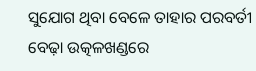ସୁଯୋଗ ଥିବା ବେଳେ ତାହାର ପରବର୍ତୀ ବେଢ଼ା ଉତ୍କଳଖଣ୍ଡରେ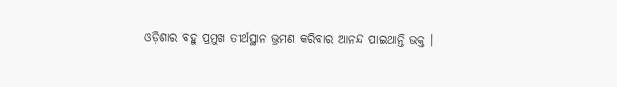ଓଡ଼ିଶାର ବହୁ ପ୍ରମୁଖ ତୀର୍ଥସ୍ଥାନ ଭ୍ରମଣ କରିବାର ଆନନ୍ଦ ପାଇଥାନ୍ତି ଭକ୍ତ ।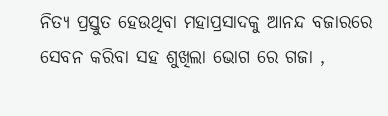ନିତ୍ୟ ପ୍ରସ୍ତୁତ ହେଉଥିବା ମହାପ୍ରସାଦକୁ ଆନନ୍ଦ ବଜାରରେ ସେବନ କରିବା ସହ ଶୁଖିଲା ଭୋଗ ରେ ଗଜା ,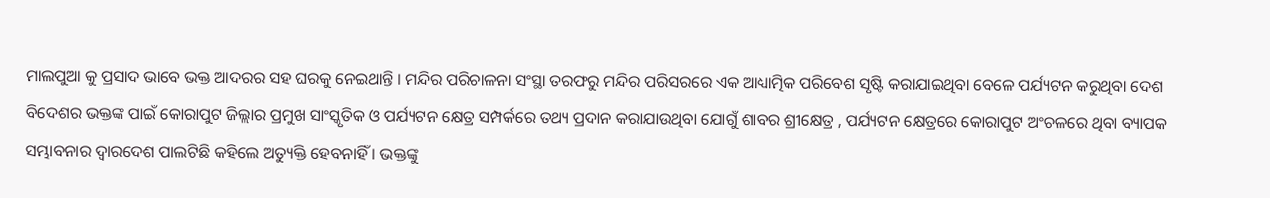ମାଲପୁଆ କୁ ପ୍ରସାଦ ଭାବେ ଭକ୍ତ ଆଦରର ସହ ଘରକୁ ନେଇଥାନ୍ତି । ମନ୍ଦିର ପରିଚାଳନା ସଂସ୍ଥା ତରଫରୁ ମନ୍ଦିର ପରିସରରେ ଏକ ଆଧ୍ୟାତ୍ମିକ ପରିବେଶ ସୃଷ୍ଟି କରାଯାଇଥିବା ବେଳେ ପର୍ଯ୍ୟଟନ କରୁଥିବା ଦେଶ ବିଦେଶର ଭକ୍ତଙ୍କ ପାଇଁ କୋରାପୁଟ ଜିଲ୍ଲାର ପ୍ରମୁଖ ସାଂସ୍କୃତିକ ଓ ପର୍ଯ୍ୟଟନ କ୍ଷେତ୍ର ସମ୍ପର୍କରେ ତଥ୍ୟ ପ୍ରଦାନ କରାଯାଉଥିବା ଯୋଗୁଁ ଶାବର ଶ୍ରୀକ୍ଷେତ୍ର , ପର୍ଯ୍ୟଟନ କ୍ଷେତ୍ରରେ କୋରାପୁଟ ଅଂଚଳରେ ଥିବା ବ୍ୟାପକ ସମ୍ଭାବନାର ଦ୍ୱାରଦେଶ ପାଲଟିଛି କହିଲେ ଅତ୍ୟୁକ୍ତି ହେବନାହିଁ । ଭକ୍ତଙ୍କୁ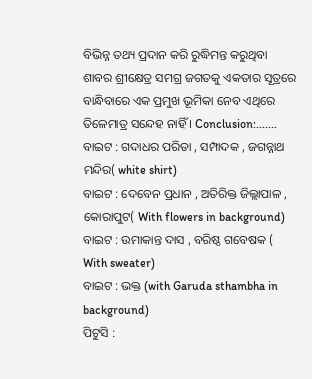ବିଭିନ୍ନ ତଥ୍ୟ ପ୍ରଦାନ କରି ରୁଦ୍ଧିମନ୍ତ କରୁଥିବା ଶାବର ଶ୍ରୀକ୍ଷେତ୍ର ସମଗ୍ର ଜଗତକୁ ଏକତାର ସୂତ୍ରରେ ବାନ୍ଧିବାରେ ଏକ ପ୍ରମୁଖ ଭୂମିକା ନେବ ଏଥିରେ ତିଳେମାତ୍ର ସନ୍ଦେହ ନାହିଁ । Conclusion:.......
ବାଇଟ : ଗଦାଧର ପରିଡା , ସମ୍ପାଦକ , ଜଗନ୍ନାଥ ମନ୍ଦିର( white shirt)
ବାଇଟ : ଦେବେନ ପ୍ରଧାନ , ଅତିରିକ୍ତ ଜିଲ୍ଲାପାଳ , କୋରାପୁଟ( With flowers in background)
ବାଇଟ : ଉମାକାନ୍ତ ଦାସ , ବରିଷ୍ଠ ଗବେଷକ ( With sweater)
ବାଇଟ : ଭକ୍ତ (with Garuda sthambha in background)
ପିଟୁସି :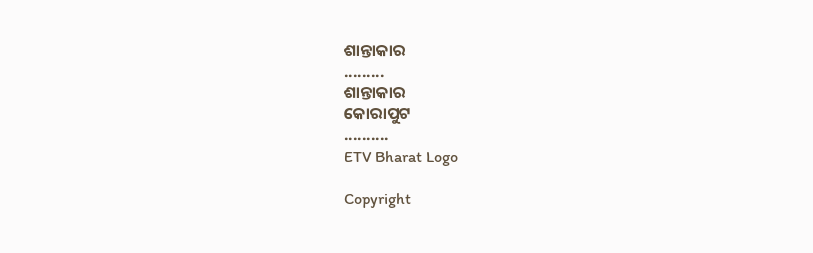ଶାନ୍ତାକାର
.........
ଶାନ୍ତାକାର
କୋରାପୁଟ
..........
ETV Bharat Logo

Copyright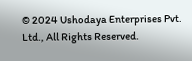© 2024 Ushodaya Enterprises Pvt. Ltd., All Rights Reserved.